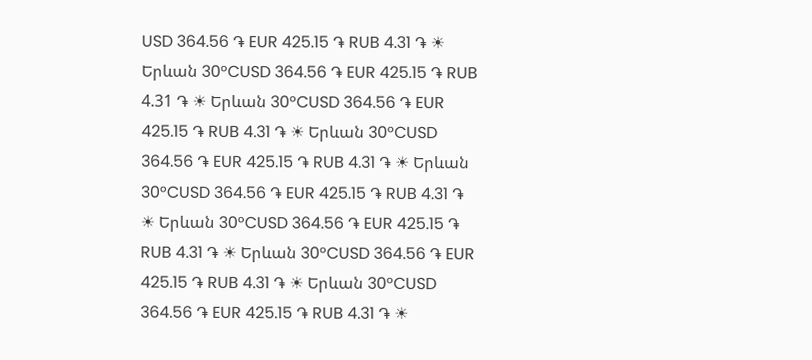USD 364.56 ֏ EUR 425.15 ֏ RUB 4.31 ֏ ☀ Երևան 30°CUSD 364.56 ֏ EUR 425.15 ֏ RUB 4.31 ֏ ☀ Երևան 30°CUSD 364.56 ֏ EUR 425.15 ֏ RUB 4.31 ֏ ☀ Երևան 30°CUSD 364.56 ֏ EUR 425.15 ֏ RUB 4.31 ֏ ☀ Երևան 30°CUSD 364.56 ֏ EUR 425.15 ֏ RUB 4.31 ֏ ☀ Երևան 30°CUSD 364.56 ֏ EUR 425.15 ֏ RUB 4.31 ֏ ☀ Երևան 30°CUSD 364.56 ֏ EUR 425.15 ֏ RUB 4.31 ֏ ☀ Երևան 30°CUSD 364.56 ֏ EUR 425.15 ֏ RUB 4.31 ֏ ☀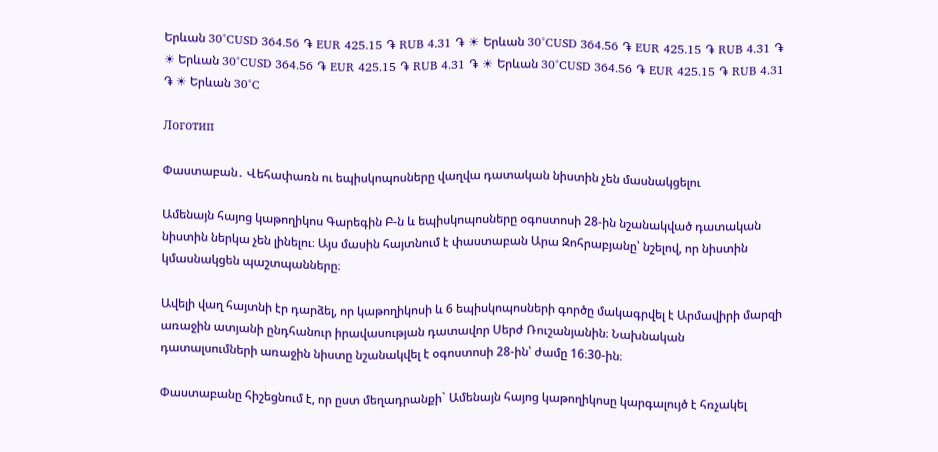Երևան 30°CUSD 364.56 ֏ EUR 425.15 ֏ RUB 4.31 ֏ ☀ Երևան 30°CUSD 364.56 ֏ EUR 425.15 ֏ RUB 4.31 ֏ ☀ Երևան 30°CUSD 364.56 ֏ EUR 425.15 ֏ RUB 4.31 ֏ ☀ Երևան 30°CUSD 364.56 ֏ EUR 425.15 ֏ RUB 4.31 ֏ ☀ Երևան 30°C

Логотип

Փաստաբան․ Վեհափառն ու եպիսկոպոսները վաղվա դատական նիստին չեն մասնակցելու

Ամենայն հայոց կաթողիկոս Գարեգին Բ-ն և եպիսկոպոսները օգոստոսի 28-ին նշանակված դատական նիստին ներկա չեն լինելու։ Այս մասին հայտնում է փաստաբան Արա Զոհրաբյանը՝ նշելով, որ նիստին կմասնակցեն պաշտպանները։

Ավելի վաղ հայտնի էր դարձել, որ կաթողիկոսի և 6 եպիսկոպոսների գործը մակագրվել է Արմավիրի մարզի առաջին ատյանի ընդհանուր իրավասության դատավոր Սերժ Ռուշանյանին։ Նախնական դատալսումների առաջին նիստը նշանակվել է օգոստոսի 28-ին՝ ժամը 16։30-ին։

Փաստաբանը հիշեցնում է, որ ըստ մեղադրանքի` Ամենայն հայոց կաթողիկոսը կարգալույծ է հռչակել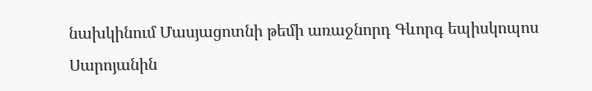նախկինում Մասյացոտնի թեմի առաջնորդ Գևորգ եպիսկոպոս Սարոյանին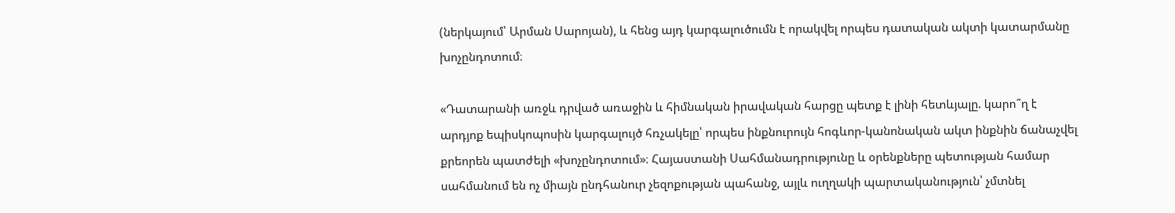(ներկայում՝ Արման Սարոյան), և հենց այդ կարգալուծումն է որակվել որպես դատական ակտի կատարմանը խոչընդոտում։

«Դատարանի առջև դրված առաջին և հիմնական իրավական հարցը պետք է լինի հետևյալը. կարո՞ղ է արդյոք եպիսկոպոսին կարգալույծ հռչակելը՝ որպես ինքնուրույն հոգևոր-կանոնական ակտ ինքնին ճանաչվել քրեորեն պատժելի «խոչընդոտում»։ Հայաստանի Սահմանադրությունը և օրենքները պետության համար սահմանում են ոչ միայն ընդհանուր չեզոքության պահանջ, այլև ուղղակի պարտականություն՝ չմտնել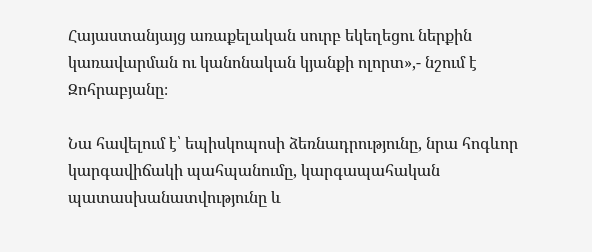Հայաստանյայց առաքելական սուրբ եկեղեցու ներքին կառավարման ու կանոնական կյանքի ոլորտ»,- նշում է Զոհրաբյանը։

Նա հավելում է՝ եպիսկոպոսի ձեռնադրությունը, նրա հոգևոր կարգավիճակի պահպանումը, կարգապահական պատասխանատվությունը և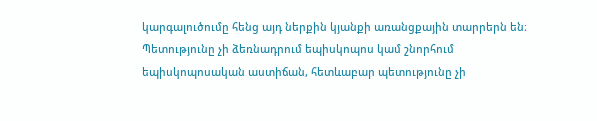կարգալուծումը հենց այդ ներքին կյանքի առանցքային տարրերն են։ Պետությունը չի ձեռնադրում եպիսկոպոս կամ շնորհում եպիսկոպոսական աստիճան, հետևաբար պետությունը չի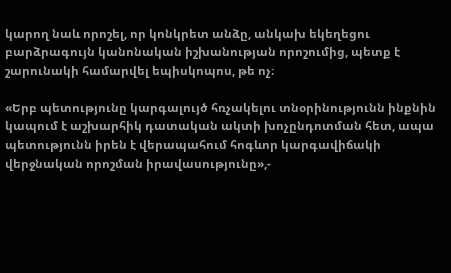կարող նաև որոշել, որ կոնկրետ անձը, անկախ եկեղեցու բարձրագույն կանոնական իշխանության որոշումից, պետք է շարունակի համարվել եպիսկոպոս, թե ոչ։

«Երբ պետությունը կարգալույծ հռչակելու տնօրինությունն ինքնին կապում է աշխարհիկ դատական ակտի խոչընդոտման հետ, ապա պետությունն իրեն է վերապահում հոգևոր կարգավիճակի վերջնական որոշման իրավասությունը»,-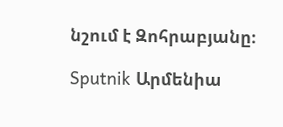նշում է Զոհրաբյանը։

Sputnik Արմենիա